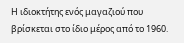Η ιδιοκτήτης ενός μαγαζιού που βρίσκεται στο ίδιο μέρος από το 1960.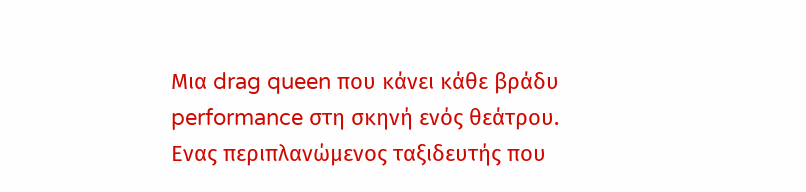Μια drag queen που κάνει κάθε βράδυ performance στη σκηνή ενός θεάτρου. Ενας περιπλανώμενος ταξιδευτής που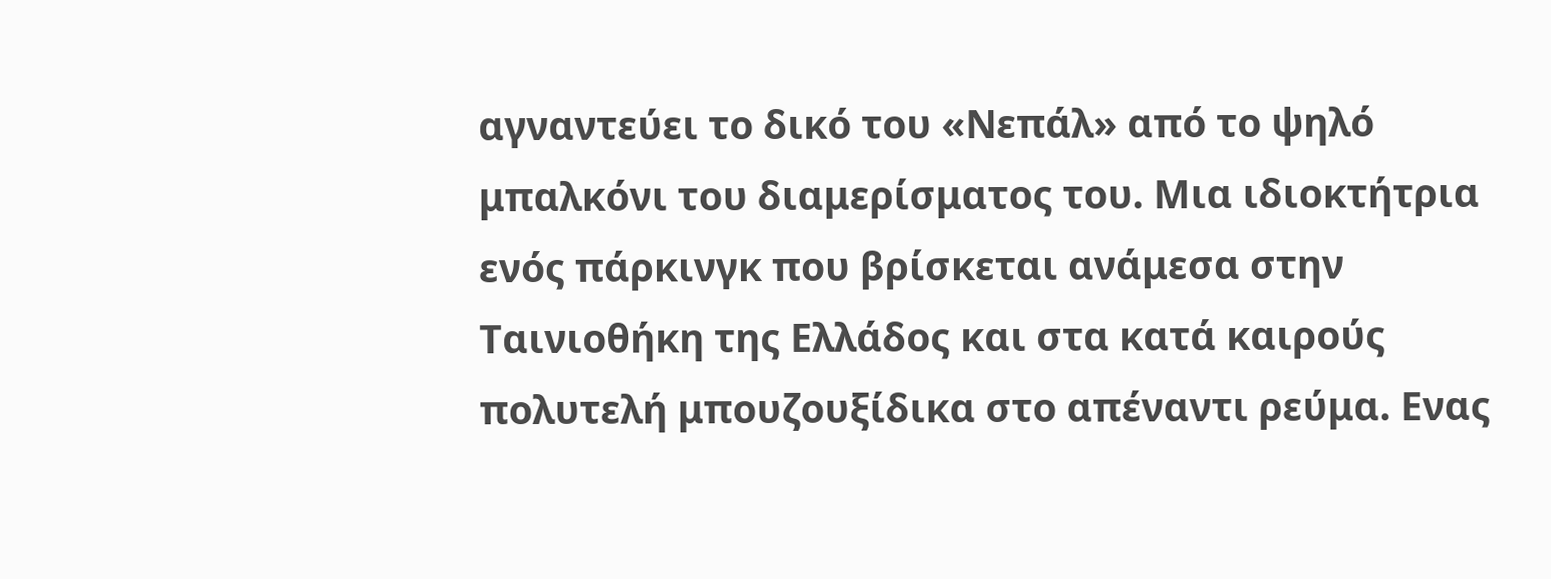αγναντεύει το δικό του «Νεπάλ» από το ψηλό μπαλκόνι του διαμερίσματος του. Μια ιδιοκτήτρια ενός πάρκινγκ που βρίσκεται ανάμεσα στην Ταινιοθήκη της Ελλάδος και στα κατά καιρούς πολυτελή μπουζουξίδικα στο απέναντι ρεύμα. Ενας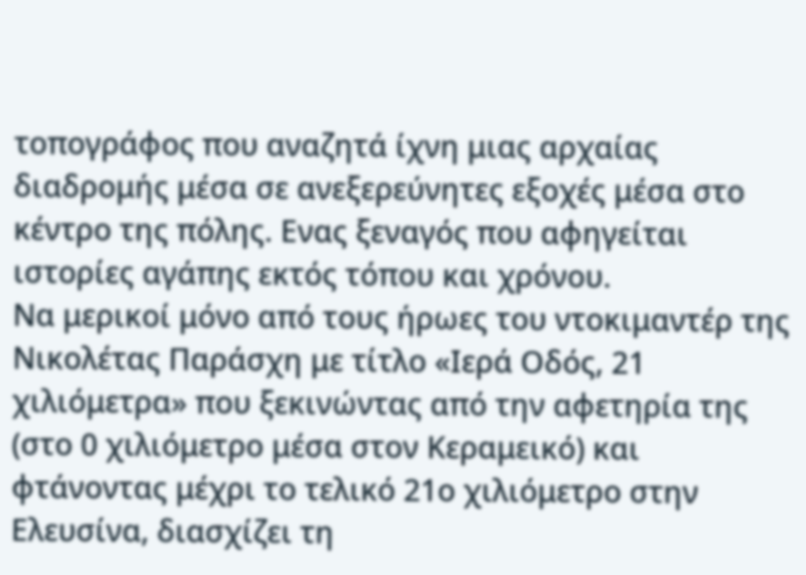τοπογράφος που αναζητά ίχνη μιας αρχαίας διαδρομής μέσα σε ανεξερεύνητες εξοχές μέσα στο κέντρο της πόλης. Ενας ξεναγός που αφηγείται ιστορίες αγάπης εκτός τόπου και χρόνου.
Να μερικοί μόνο από τους ήρωες του ντοκιμαντέρ της Νικολέτας Παράσχη με τίτλο «Ιερά Οδός, 21 χιλιόμετρα» που ξεκινώντας από την αφετηρία της (στο 0 χιλιόμετρο μέσα στον Κεραμεικό) και φτάνοντας μέχρι το τελικό 21ο χιλιόμετρο στην Ελευσίνα, διασχίζει τη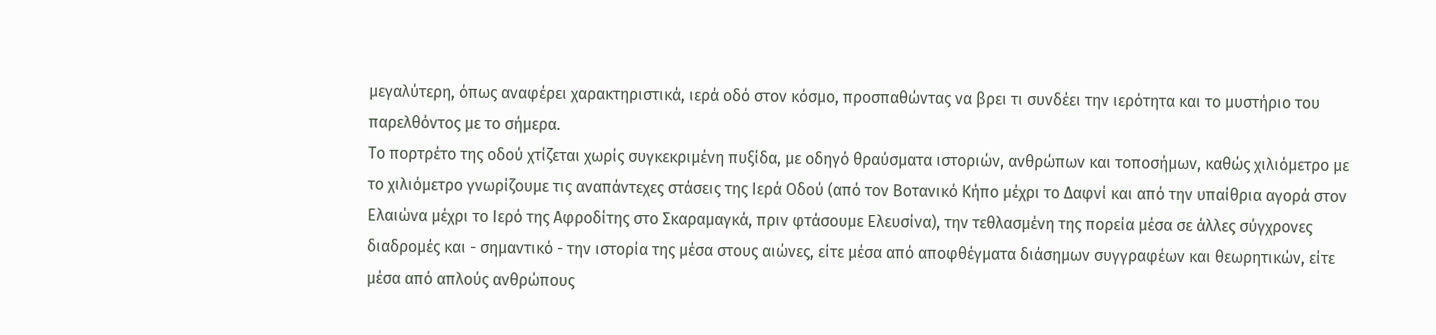μεγαλύτερη, όπως αναφέρει χαρακτηριστικά, ιερά οδό στον κόσμο, προσπαθώντας να βρει τι συνδέει την ιερότητα και το μυστήριο του παρελθόντος με το σήμερα.
Το πορτρέτο της οδού χτίζεται χωρίς συγκεκριμένη πυξίδα, με οδηγό θραύσματα ιστοριών, ανθρώπων και τοποσήμων, καθώς χιλιόμετρο με το χιλιόμετρο γνωρίζουμε τις αναπάντεχες στάσεις της Ιερά Οδού (από τον Βοτανικό Κήπο μέχρι το Δαφνί και από την υπαίθρια αγορά στον Ελαιώνα μέχρι το Ιερό της Αφροδίτης στο Σκαραμαγκά, πριν φτάσουμε Ελευσίνα), την τεθλασμένη της πορεία μέσα σε άλλες σύγχρονες διαδρομές και - σημαντικό - την ιστορία της μέσα στους αιώνες, είτε μέσα από αποφθέγματα διάσημων συγγραφέων και θεωρητικών, είτε μέσα από απλούς ανθρώπους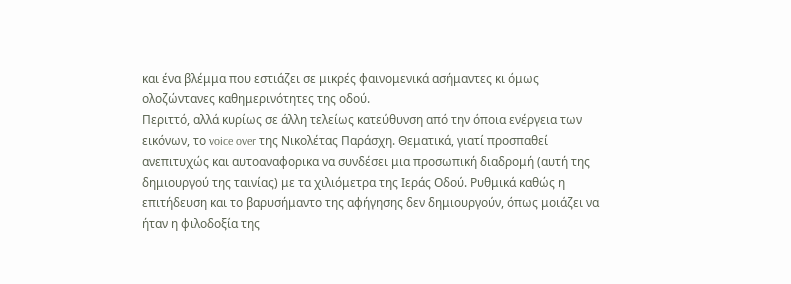και ένα βλέμμα που εστιάζει σε μικρές φαινομενικά ασήμαντες κι όμως ολοζώντανες καθημερινότητες της οδού.
Περιττό, αλλά κυρίως σε άλλη τελείως κατεύθυνση από την όποια ενέργεια των εικόνων, το voice over της Νικολέτας Παράσχη. Θεματικά, γιατί προσπαθεί ανεπιτυχώς και αυτοαναφορικα να συνδέσει μια προσωπική διαδρομή (αυτή της δημιουργού της ταινίας) με τα χιλιόμετρα της Ιεράς Οδού. Ρυθμικά καθώς η επιτήδευση και το βαρυσήμαντο της αφήγησης δεν δημιουργούν, όπως μοιάζει να ήταν η φιλοδοξία της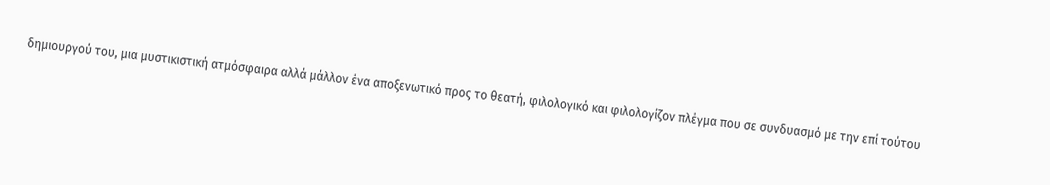δημιουργού του, μια μυστικιστική ατμόσφαιρα αλλά μάλλον ένα αποξενωτικό προς το θεατή, φιλολογικό και φιλολογίζον πλέγμα που σε συνδυασμό με την επί τούτου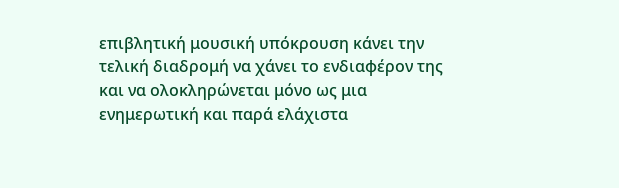επιβλητική μουσική υπόκρουση κάνει την τελική διαδρομή να χάνει το ενδιαφέρον της και να ολοκληρώνεται μόνο ως μια ενημερωτική και παρά ελάχιστα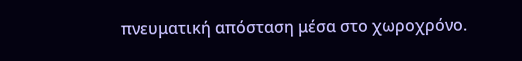πνευματική απόσταση μέσα στο χωροχρόνο.